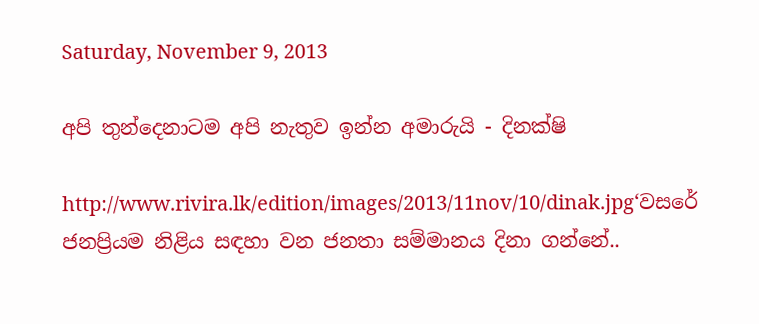Saturday, November 9, 2013

අපි තුන්දෙනාටම අපි නැතුව ඉන්න අමාරුයි - දිනක්ෂි

http://www.rivira.lk/edition/images/2013/11nov/10/dinak.jpg‘වසරේ ජනප්‍රියම නිළිය සඳහා වන ජනතා සම්මානය දිනා ගන්නේ..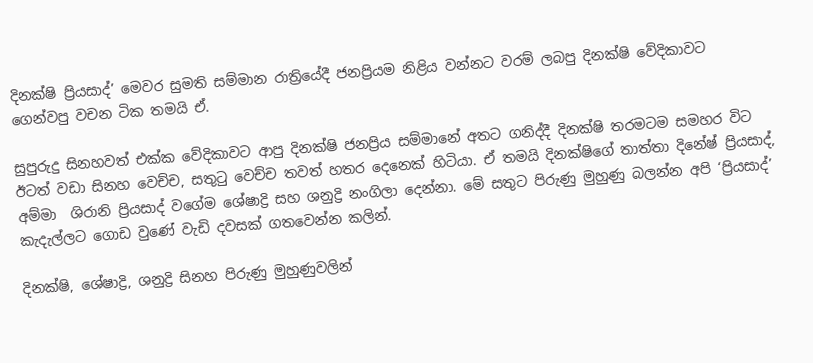දිනක්ෂි ප්‍රියසාද්’ මෙවර සුමති සම්මාන රාත්‍රියේදී ජනප්‍රියම නිළිය වන්නට වරම් ලබපු දිනක්ෂි වේදිකාවට
ගෙන්වපු වචන ටික තමයි ඒ.

සුපුරුදු සිනහවත් එක්ක වේදිකාවට ආපු දිනක්ෂි ජනප්‍රිය සම්මානේ අතට ගනිද්දී දිනක්ෂි තරමටම සමහර විට ඊටත් වඩා සිනහ වෙච්ච, සතුටු වෙච්ච තවත් හතර දෙනෙක් හිටියා. ඒ තමයි දිනක්ෂිගේ තාත්තා දිනේෂ් ප්‍රියසාද්, අම්මා  ශිරානි ප්‍රියසාද් වගේම ශේෂාද්‍රි සහ ශනුද්‍රි නංගිලා දෙන්නා. මේ සතුට පිරුණු මුහුණු බලන්න අපි ‘ප්‍රියසාද්’ කැදැල්ලට ගොඩ වුණේ වැඩි දවසක් ගතවෙන්න කලින්.

දිනක්ෂි, ශේෂාද්‍රි, ශනුද්‍රි සිනහ පිරුණු මුහුණුවලින්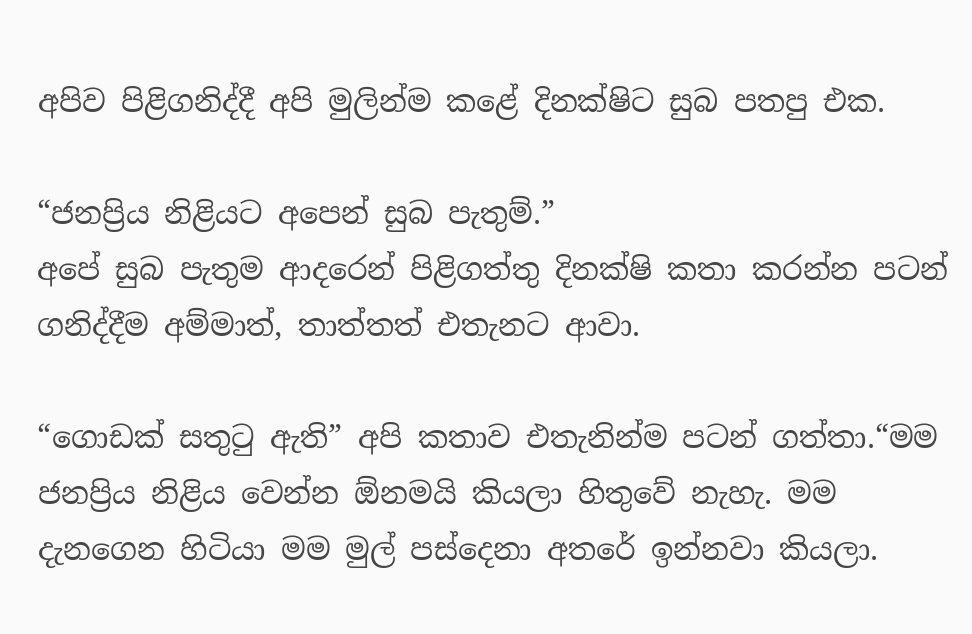අපිව පිළිගනිද්දී අපි මුලින්ම කළේ දිනක්ෂිට සුබ පතපු එක.

“ජනප්‍රිය නිළියට අපෙන් සුබ පැතුම්.”
අපේ සුබ පැතුම ආදරෙන් පිළිගත්තු දිනක්ෂි කතා කරන්න පටන් ගනිද්දීම අම්මාත්, තාත්තත් එතැනට ආවා.

“ගොඩක් සතුටු ඇති” අපි කතාව එතැනින්ම පටන් ගත්තා.“මම ජනප්‍රිය නිළිය වෙන්න ඕනමයි කියලා හිතුවේ නැහැ. මම දැනගෙන හිටියා මම මුල් පස්දෙනා අතරේ ඉන්නවා කියලා.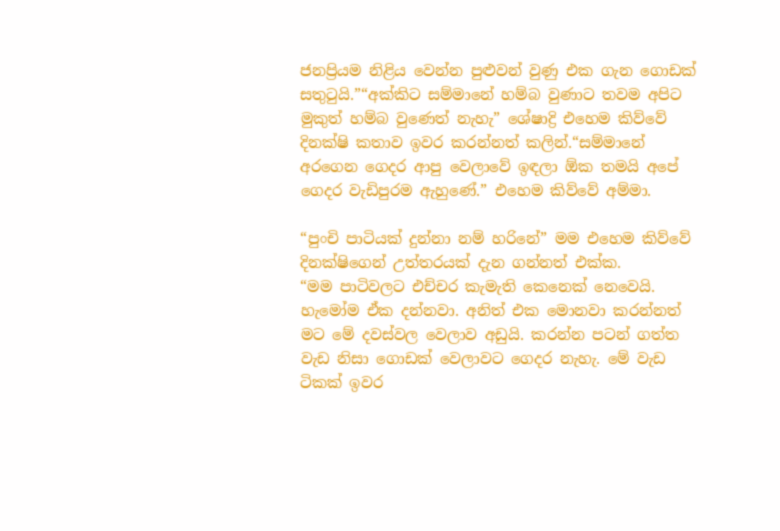ජනප්‍රියම නිළිය වෙන්න පුළුවන් වුණු එක ගැන ගොඩක් සතුටුයි.”“අක්කිට සම්මානේ හම්බ වුණාට තවම අපිට මුකුත් හම්බ වුණෙත් නැහැ” ශේෂාද්‍රි එහෙම කිව්වේ දිනක්ෂි කතාව ඉවර කරන්නත් කලින්.“සම්මානේ අරගෙන ගෙදර ආපු වෙලාවේ ඉඳලා ඕක තමයි අපේ ගෙදර වැඩිපුරම ඇහුණේ.” එහෙම කිව්වේ අම්මා.

“පුංචි පාටියක් දුන්නා නම් හරිනේ” මම එහෙම කිව්වේ දිනක්ෂිගෙන් උත්තරයක් දැන ගන්නත් එක්ක.
“මම පාටිවලට එච්චර කැමැති කෙනෙක් ‍නෙවෙයි. හැමෝම ඒක දන්නවා. අනිත් එක මොනවා කරන්නත් මට මේ දවස්වල වෙලාව අඩුයි. කරන්න පටන් ගත්ත වැඩ නිසා ගොඩක් වෙලාවට ගෙදර නැහැ. මේ වැඩ ටිකක් ඉවර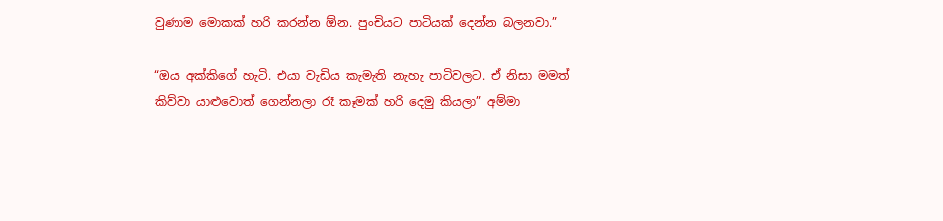වුණාම මොකක් හරි කරන්න ඕන. පුංචියට පාටියක් දෙන්න බලනවා.”

“ඔය අක්කිගේ හැටි. එයා වැඩිය කැමැති නැහැ පාටිවලට. ඒ නිසා මමත් කිව්වා යාළුවොත් ගෙන්නලා රෑ කෑමක් හරි දෙමු කියලා” අම්මා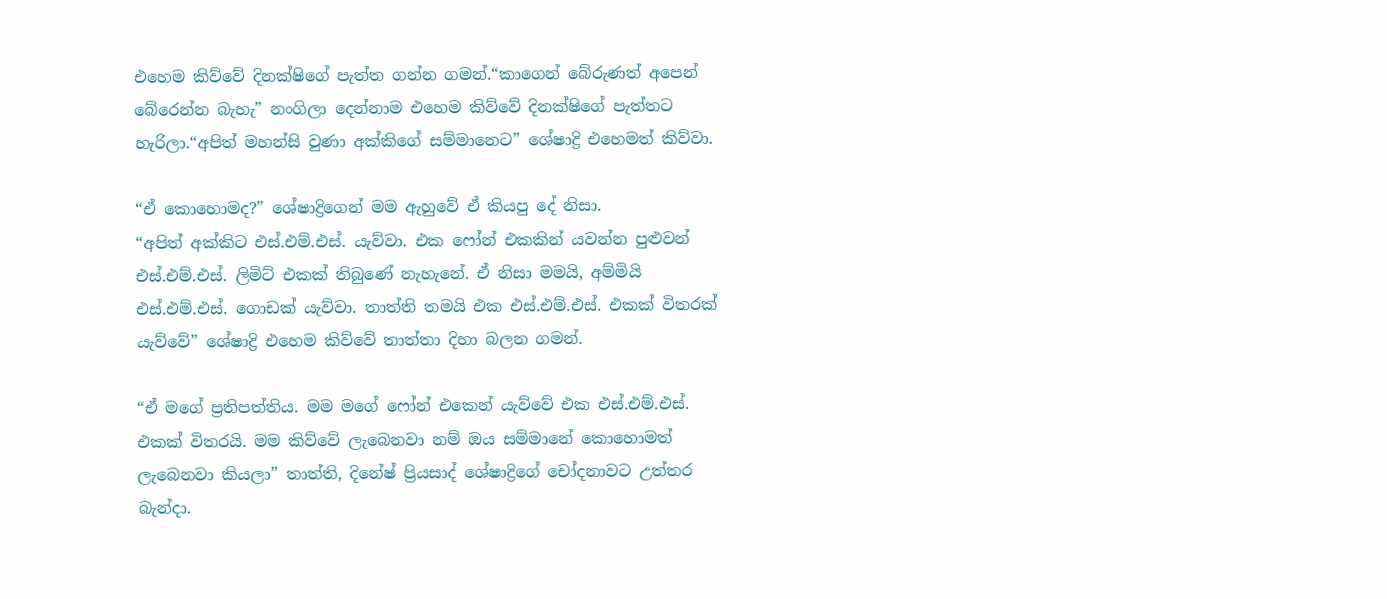එහෙම කිව්වේ දිනක්ෂිගේ පැත්ත ගන්න ගමන්.“කාගෙන් බේරුණත් අපෙන් බේරෙන්න බැහැ” නංගිලා දෙන්නාම එහෙම කිව්වේ දිනක්ෂිගේ පැත්තට හැරිලා.“අපිත් මහන්සි වුණා අක්කිගේ සම්මානෙට” ශේෂාද්‍රි එහෙමත් කිව්වා.

“ඒ කොහොමද?” ශේෂාද්‍රිගෙන් මම ඇහුවේ ඒ කියපු දේ නිසා.
“අපිත් අක්කිට එස්.එම්.එස්. යැව්වා. එක ෆෝන් එකකින් යවන්න පුළුවන් එස්.එම්.එස්. ලිමිට් එකක් තිබුණේ නැහැනේ. ඒ නිසා මමයි, අම්මියි එස්.එම්.එස්. ගොඩක් යැව්වා. තාත්ති තමයි එක එස්.එම්.එස්. එකක් විතරක් යැව්වේ” ශේෂාද්‍රි එහෙම කිව්වේ තාත්තා දිහා බලන ගමන්.

“ඒ මගේ ප්‍රතිපත්තිය. මම මගේ ෆෝන් එකෙන් යැව්වේ එක එස්.එම්.එස්. එකක් විතරයි. මම කිව්වේ ලැබෙනවා නම් ඔය සම්මානේ කොහොමත් ලැබෙනවා කියලා” තාත්ති, දිනේෂ් ප්‍රියසාද් ශේෂාද්‍රිගේ චෝදනාවට උත්තර බැන්දා.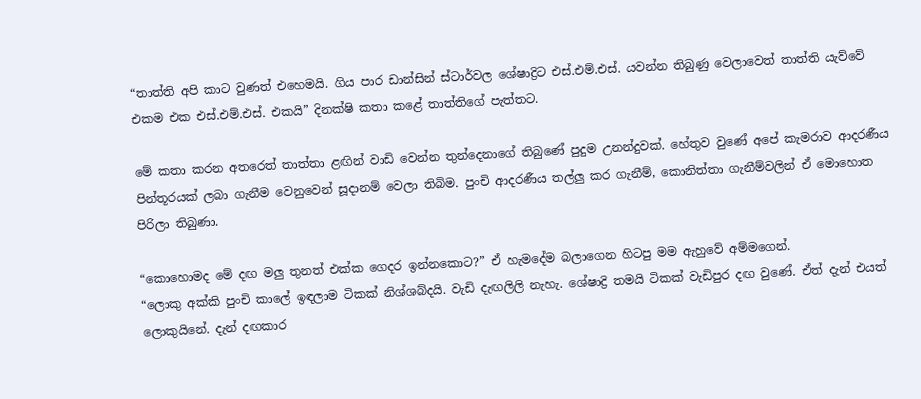“තාත්ති අපි කාට වුණත් එහෙමයි. ගිය පාර ඩාන්සින් ස්ටාර්වල ශේෂාද්‍රිට එස්.එම්.එස්. යවන්න තිබුණු වෙලාවෙත් තාත්ති යැව්වේ එකම එක එස්.එම්.එස්. එකයි” දිනක්ෂි කතා කළේ තාත්තිගේ පැත්තට.

මේ කතා කරන අතරෙත් තාත්තා ළඟින් වාඩි වෙන්න තුන්දෙනාගේ තිබුණේ පුදුම උනන්දුවක්. හේතුව වුණේ අපේ කැමරාව ආදරණීය පින්තූරයක් ලබා ගැනීම වෙනුවෙන් සූදානම් වෙලා තිබිම. පුංචි ආදරණීය තල්ලු කර ගැනීම්, කොනිත්තා ගැනීම්වලින් ඒ මොහොත පිරිලා තිබුණා.

“කොහොමද මේ දඟ මලු තුනත් එක්ක ගෙදර ඉන්නකොට?” ඒ හැමදේම බලාගෙන හිටපු මම ඇහුවේ අම්මගෙන්.
“ලොකු අක්කි පුංචි කා‍ලේ ඉඳලාම ටිකක් නිශ්ශබ්දයි. වැඩි දැඟලිලි නැහැ. ශේෂාද්‍රි තමයි ටිකක් වැඩිපුර දඟ වුණේ. ඒත් දැන් එයත් ලොකුයිනේ. දැන් දඟකාර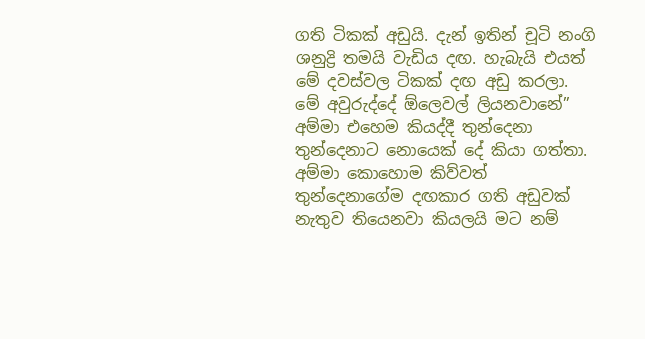ගති ටිකක් අඩුයි. දැන් ඉතින් චූටි නංගි ශනුද්‍රි තමයි වැඩිය දඟ. හැබැයි එයත් මේ දවස්වල ටිකක් දඟ අඩු කරලා. මේ අවුරුද්දේ ඕලෙවල් ලියනවානේ” අම්මා එහෙම කියද්දී තුන්දෙනා තුන්දෙනාට නොයෙක් දේ කියා ගත්තා. අම්මා කොහොම කිව්වත් තුන්දෙනාගේම දඟකාර ගති අඩුවක් නැතුව තියෙනවා කියලයි මට නම්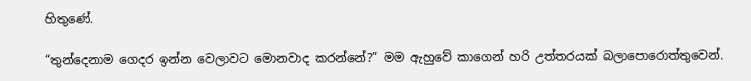හිතුණේ.

“තුන්දෙනාම ගෙදර ඉන්න වෙලාවට මොනවාද කරන්නේ?” මම ඇහුවේ කාගෙන් හරි උත්තරයක් බලා‍පොරොත්තුවෙන්.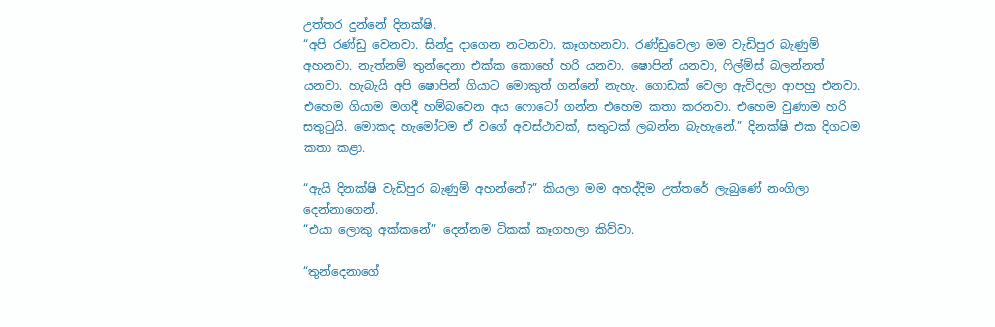උත්තර දුන්නේ දිනක්ෂි.
“අපි රණ්ඩු වෙනවා. සින්දු දාගෙන නටනවා. කෑගහනවා. රණ්ඩුවෙලා මම වැඩිපුර බැණුම් අහනවා. නැත්නම් තුන්දෙනා එක්ක කොහේ හරි යනවා. ෂොපින් යනවා, ෆිල්ම්ස් බලන්නත් යනවා. හැබැයි අපි ෂොපින් ගියාට මොකුත් ගන්නේ නැහැ. ගොඩක් වෙලා ඇවිදලා ආපහු එනවා. එහෙම ගියාම මගදී හම්බවෙන අය ෆොටෝ ගන්න එහෙම කතා කරනවා. එහෙම වුණාම හරි සතුටුයි. මොකද හැමෝටම ඒ වගේ අවස්ථාවක්, සතුටක් ලබන්න බැහැනේ.” දිනක්ෂි එක දිගටම කතා කළා.

“ඇයි දිනක්ෂි වැඩිපුර බැණුම් අහන්නේ?” කියලා මම අහද්දිම උත්තරේ ලැබුණේ නංගිලා දෙන්නාගෙන්.
“එයා ලොකු අක්කනේ” දෙන්නම ටිකක් කෑගහලා කිව්වා.

“තුන්දෙනාගේ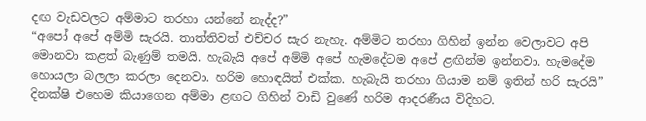දඟ වැඩවලට අම්මාට තරහා යන්නේ නැද්ද?”
“අ‍පෝ අපේ අම්මි සැරයි. තාත්තිවත් එච්චර සැර නැහැ. අම්මිට තරහා ගිහින් ඉන්න වෙලාවට අපි මොනවා කළත් බැණුම් තමයි. හැබැයි අපේ අම්මි අපේ හැමදේටම අපේ ළඟින්ම ඉන්නවා. හැමදේම හොයලා බලලා කරලා දෙනවා. හරිම හොඳයිත් එක්ක. හැබැයි තරහා ගියාම නම් ඉතින් හරි සැරයි” දිනක්ෂි එහෙම කියාගෙන අම්මා ළඟට ගිහින් වාඩි වුණේ හරිම ආදරණීය විදිහට.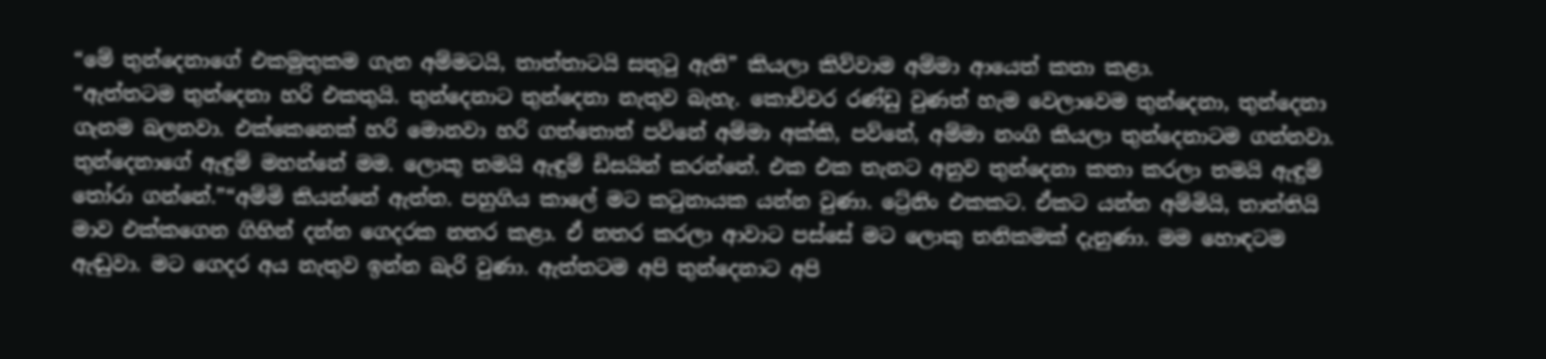“මේ තුන්දෙනාගේ එකමුතුකම ගැන අම්මටයි, තාත්තාටයි සතුටු ඇති” කියලා කිව්වාම අම්මා ආයෙත් කතා කළා.
“ඇත්තටම තුන්දෙනා හරි එකතුයි. තුන්දෙනාට තුන්දෙනා නැතුව බැහැ. කොච්චර රණ්ඩු වුණත් හැම වෙලාවෙම තුන්දෙනා, තුන්දෙනා ගැනම බලනවා. එක්කෙනෙක් හරි මොනවා හරි ගත්තොත් පව්නේ අම්මා අක්කි, පව්නේ, අම්මා නංගි කියලා තුන්දෙනාටම ගන්නවා. තුන්දෙනාගේ ඇඳුම් මහන්නේ මම. ලොකූ තමයි ඇඳුම් ඩිසයින් කරන්නේ. එක එක තැනට අනුව තුන්දෙනා කතා කරලා තමයි ඇඳුම් තෝරා ගන්නේ.”“අම්මි කියන්නේ ඇත්ත. පහුගිය කා‍ලේ මට කටුනායක යන්න වුණා. ට්‍රේනිං එකකට. ඒකට යන්න අම්මියි, තාත්තියි මාව එක්කගෙන ගිහින් දන්න ගෙදරක නතර කළා. ඒ නතර කරලා ආවාට පස්සේ මට ලොකු තනිකමක් දැනුණා. මම හොඳටම ඇඬුවා. මට ගෙදර අය නැතුව ඉන්න බැරි වුණා. ඇත්තටම අපි තුන්දෙනාට අපි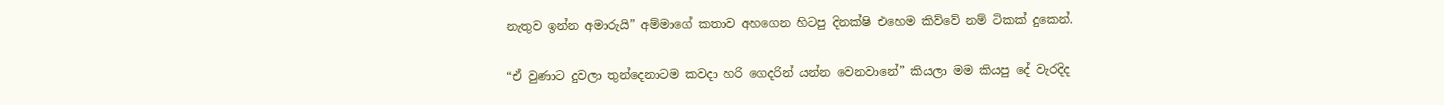නැතුව ඉන්න අමාරුයි” අම්මාගේ කතාව අහගෙන හිටපු දිනක්ෂි එහෙම කිව්වේ නම් ටිකක් දුකෙන්.

“ඒ වුණාට දුවලා තුන්දෙනාටම කවදා හරි ගෙදරින් යන්න වෙනවානේ” කියලා මම කියපු දේ වැරදිද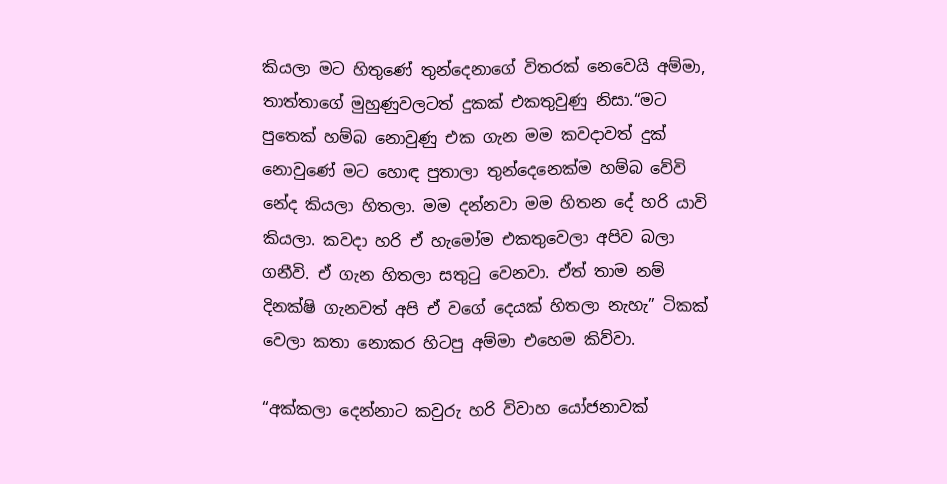කියලා මට හිතුණේ තුන්දෙනාගේ විතරක් ‍නෙවෙයි අම්මා, තාත්තාගේ මුහුණුවලටත් දුකක් එකතුවුණු නිසා.“මට පුතෙක් හම්බ නොවුණු එක ගැන මම කවදාවත් දුක් නොවුණේ මට හොඳ පුතාලා තුන්දෙනෙක්ම හම්බ වේවි නේද කියලා හිතලා. මම දන්නවා මම හිතන දේ හරි යාවි කියලා. කවදා හරි ඒ හැමෝම එකතුවෙලා අපිව බලා ගනීවි. ඒ ගැන හිතලා සතුටු වෙනවා. ඒත් තාම නම් දිනක්ෂි ගැනවත් අපි ඒ වගේ දෙයක් හිතලා නැහැ” ටිකක් වෙලා කතා නොකර හිටපු අම්මා එහෙම කිව්වා.

“අක්කලා දෙන්නාට කවුරු හරි විවාහ යෝජනාවක්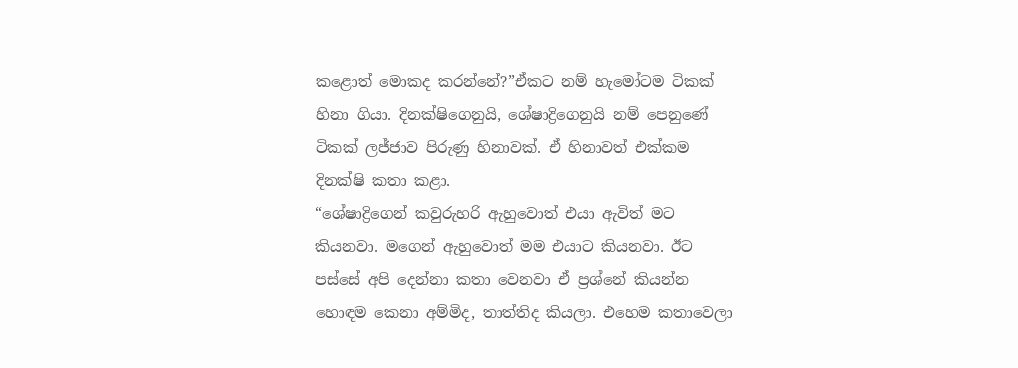කළොත් මොකද කරන්නේ?”ඒකට නම් හැමෝටම ටිකක් හිනා ගියා. දිනක්ෂිගෙනුයි, ශේෂාද්‍රිගෙනුයි නම් පෙනුණේ ටිකක් ලජ්ජාව පිරුණු හිනාවක්. ඒ හිනාවත් එක්කම දිනක්ෂි කතා කළා.
“ශේෂාද්‍රිගෙන් කවුරුහරි ඇහුවොත් එයා ඇවිත් මට කියනවා. මගෙන් ඇහුවොත් මම එයාට කියනවා. ඊට පස්සේ අපි දෙන්නා කතා වෙනවා ඒ ප්‍රශ්නේ කියන්න හොඳම කෙනා අම්මිද, තාත්තිද කියලා. එහෙම කතාවෙලා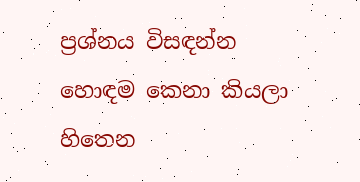ප්‍රශ්නය විසඳන්න හොඳම කෙනා කියලා හිතෙන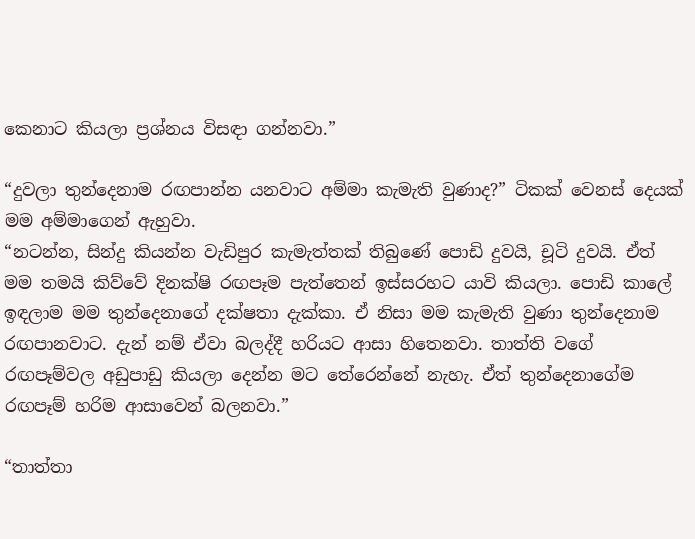කෙනාට කියලා ප්‍රශ්නය විසඳා ගන්නවා.”

“දුවලා තුන්දෙනාම රඟපාන්න යනවාට අම්මා කැමැති වුණාද?” ටිකක් වෙනස් දෙයක් මම අම්මාගෙන් ඇහුවා.
“නටන්න, සින්දු කියන්න වැඩිපුර කැමැත්තක් තිබුණේ ‍පොඩි දුවයි, චූටි දුවයි. ඒත් මම තමයි කිව්වේ දිනක්ෂි රඟපෑම පැත්තෙන් ඉස්සරහට යාවි කියලා. පොඩි කා‍ලේ ඉඳලාම මම තුන්දෙනාගේ දක්ෂතා දැක්කා. ඒ නිසා මම කැමැති වුණා තුන්දෙනාම රඟපානවාට. දැන් නම් ඒවා බලද්දී හරියට ආසා හිතෙනවා. තාත්ති වගේ රඟපෑම්වල අඩුපාඩු කියලා දෙන්න මට තේරෙන්නේ නැහැ. ඒත් තුන්දෙනාගේම රඟපෑම් හරිම ආසාවෙන් බලනවා.”

“තාත්තා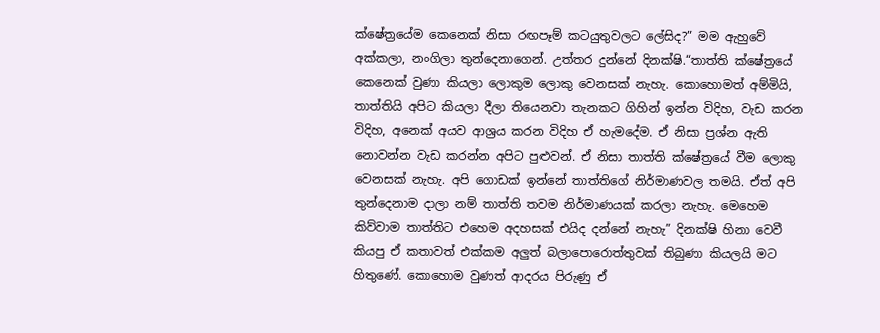ක්ෂේත්‍රයේම කෙනෙක් නිසා රඟපෑම් කටයුතුවලට ‍ලේසිද?” මම ඇහුවේ අක්කලා, නංගිලා තුන්දෙනාගෙන්. උත්තර දුන්නේ දිනක්ෂි.“තාත්ති ක්ෂේත්‍රයේ කෙනෙක් වුණා කියලා ලොකුම ලොකු වෙනසක් නැහැ. කොහොමත් අම්මියි, තාත්තියි අපිට කියලා දීලා තියෙනවා තැනකට ගිහින් ඉන්න විදිහ, වැඩ කරන විදිහ, අනෙක් අයව ආශ්‍රය කරන විදිහ ඒ හැමදේම. ඒ නිසා ප්‍රශ්න ඇති නොවන්න වැඩ කරන්න අපිට පුළුවන්. ඒ නිසා තාත්ති ක්ෂේත්‍රයේ වීම ලොකු වෙනසක් නැහැ. අපි ගොඩක් ඉන්නේ තාත්තිගේ නිර්මාණවල තමයි. ඒත් අපි තුන්දෙනාම දාලා නම් තාත්ති තවම නිර්මාණයක් කරලා නැහැ. මෙහෙම කිව්වාම තාත්තිට එහෙම අදහසක් එයිද දන්නේ නැහැ” දිනක්ෂි හිනා වෙවී කියපු ඒ කතාවත් එක්කම අලුත් බලා‍පොරොත්තුවක් තිබුණා කියලයි මට හිතුණේ. කොහොම වුණත් ආදරය පිරුණු ඒ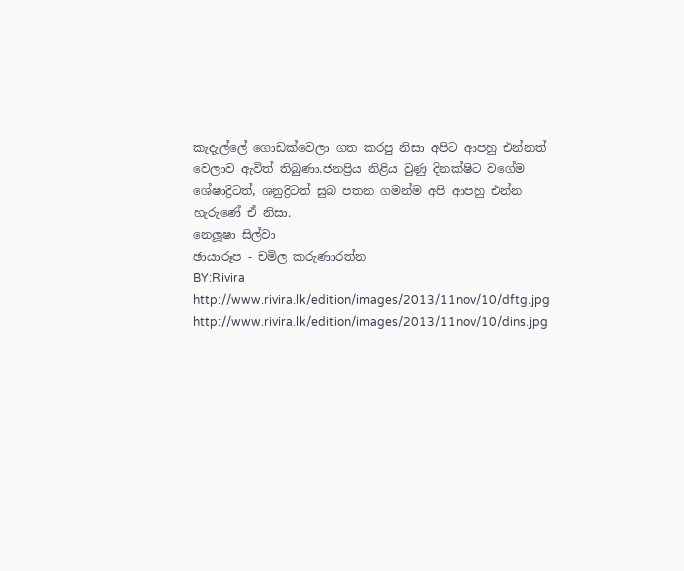කැදැල්‍ලේ ගොඩක්වෙලා ගත කරපු නිසා අපිට ආපහු එන්නත් වෙලාව ඇවිත් තිබුණා.ජනප්‍රිය නිළිය වුණු දිනක්ෂිට වගේම ශේෂාද්‍රිටත්, ශනුද්‍රිටත් සුබ පතන ගමන්ම අපි ආපහු එන්න හැරුණේ ඒ නිසා.
නෙලූෂා සිල්වා
ඡායාරූප - චමිල කරුණාරත්න
BY:Rivira
http://www.rivira.lk/edition/images/2013/11nov/10/dftg.jpg
http://www.rivira.lk/edition/images/2013/11nov/10/dins.jpg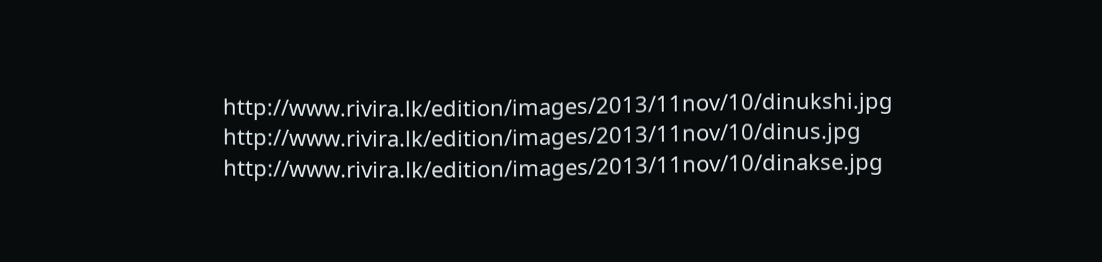http://www.rivira.lk/edition/images/2013/11nov/10/dinukshi.jpg
http://www.rivira.lk/edition/images/2013/11nov/10/dinus.jpg
http://www.rivira.lk/edition/images/2013/11nov/10/dinakse.jpg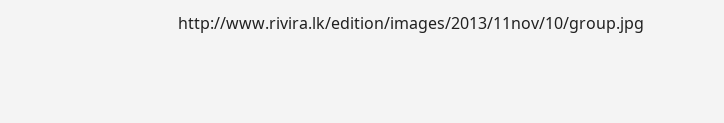http://www.rivira.lk/edition/images/2013/11nov/10/group.jpg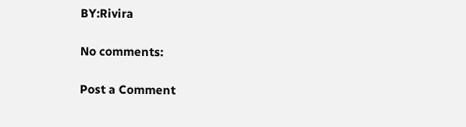BY:Rivira

No comments:

Post a Comment